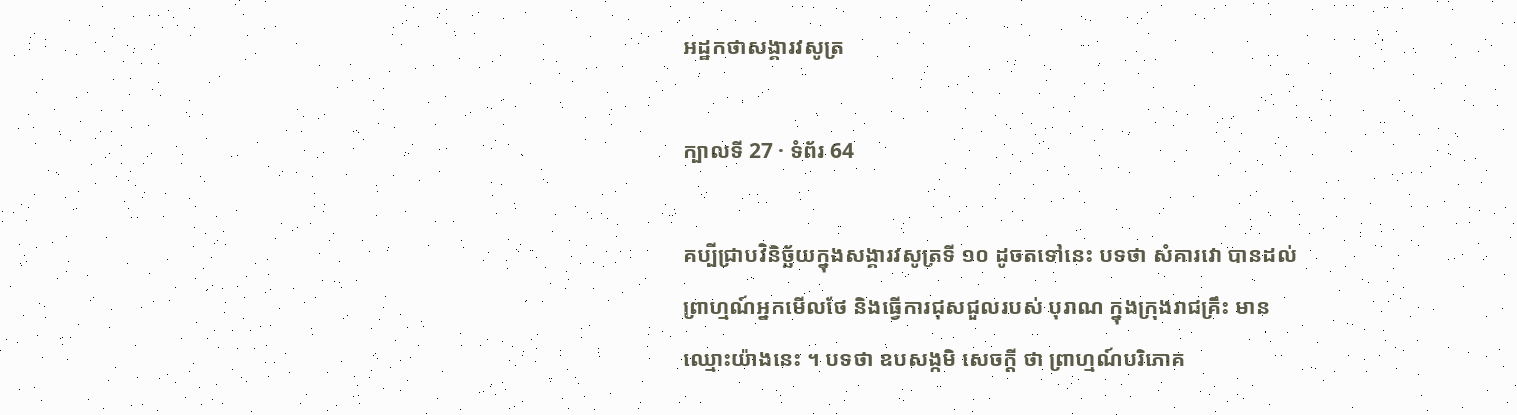អដ្ឋកថាសង្គារវសូត្រ

ក្បាលទី 27 · ទំព័រ 64

គប្បីជ្រាបវិនិច្ឆ័យក្នុងសង្គារវសូត្រទី ១០ ដូចតទៅនេះ បទថា សំគារវោ បានដល់ ព្រាហ្មណ៍អ្នកមើលថែ និងធ្វើការជុសជួលរបស់ បុរាណ ក្នុងក្រុងរាជគ្រឹះ មានឈ្មោះយ៉ាងនេះ ។ បទថា ឧបសង្កមិ សេចក្តី ថា ព្រាហ្មណ៍បរិភោគ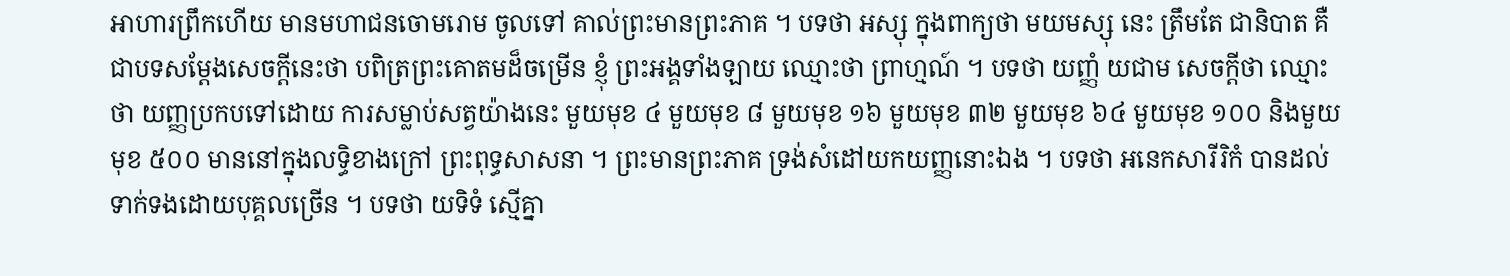អាហារព្រឹកហើយ មានមហាជនចោមរោម ចូលទៅ គាល់ព្រះមានព្រះភាគ ។ បទថា អស្សុ ក្នុងពាក្យថា មយមស្សុ នេះ ត្រឹមតែ ជានិបាត គឺជាបទសម្តែងសេចក្តីនេះថា បពិត្រព្រះគោតមដ៏ចម្រើន ខ្ញុំ ព្រះអង្គទាំងឡាយ ឈ្មោះថា ព្រាហ្មណ៍ ។ បទថា យញ្ញំ យជាម សេចក្តីថា ឈ្មោះថា យញ្ញប្រកបទៅដោយ ការសម្លាប់សត្វយ៉ាងនេះ មួយមុខ ៤ មួយមុខ ៨ មួយមុខ ១៦ មួយមុខ ៣២ មួយមុខ ៦៤ មួយមុខ ១០០ និងមួយមុខ ៥០០ មាននៅក្នុងលទ្ធិខាងក្រៅ ព្រះពុទ្ធសាសនា ។ ព្រះមានព្រះភាគ ទ្រង់សំដៅយកយញ្ញនោះឯង ។ បទថា អនេកសារីរិកំ បានដល់ ទាក់ទងដោយបុគ្គលច្រើន ។ បទថា យទិទំ ស្មើគ្នា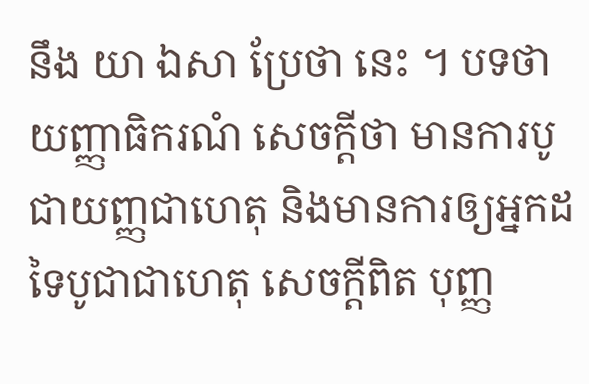នឹង យា ឯសា ប្រែថា នេះ ។ បទថា យញ្ញាធិករណំ សេចក្តីថា មានការបូជាយញ្ញជាហេតុ និងមានការឲ្យអ្នកដទៃបូជាជាហេតុ សេចក្តីពិត បុញ្ញ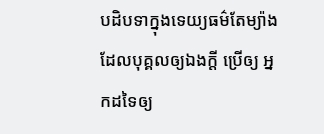បដិបទាក្នុងទេយ្យធម៌តែម្យ៉ាង ដែលបុគ្គលឲ្យឯងក្តី ប្រើឲ្យ អ្នកដទៃឲ្យ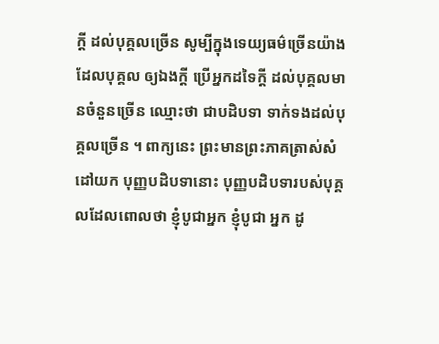ក្តី ដល់បុគ្គលច្រើន សូម្បីក្នុងទេយ្យធម៌ច្រើនយ៉ាង ដែលបុគ្គល ឲ្យឯងក្តី ប្រើអ្នកដទៃក្តី ដល់បុគ្គលមានចំនួនច្រើន ឈ្មោះថា ជាបដិបទា ទាក់ទងដល់បុគ្គលច្រើន ។ ពាក្យនេះ ព្រះមានព្រះភាគត្រាស់សំដៅយក បុញ្ញបដិបទានោះ បុញ្ញបដិបទារបស់បុគ្គលដែលពោលថា ខ្ញុំបូជាអ្នក ខ្ញុំបូជា អ្នក ដូ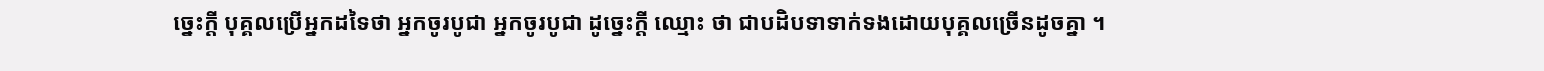ច្នេះក្តី បុគ្គលប្រើអ្នកដទៃថា អ្នកចូរបូជា អ្នកចូរបូជា ដូច្នេះក្តី ឈ្មោះ ថា ជាបដិបទាទាក់ទងដោយបុគ្គលច្រើនដូចគ្នា ។